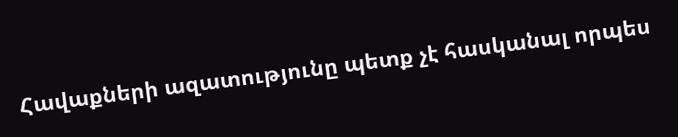Հավաքների ազատությունը պետք չէ հասկանալ որպես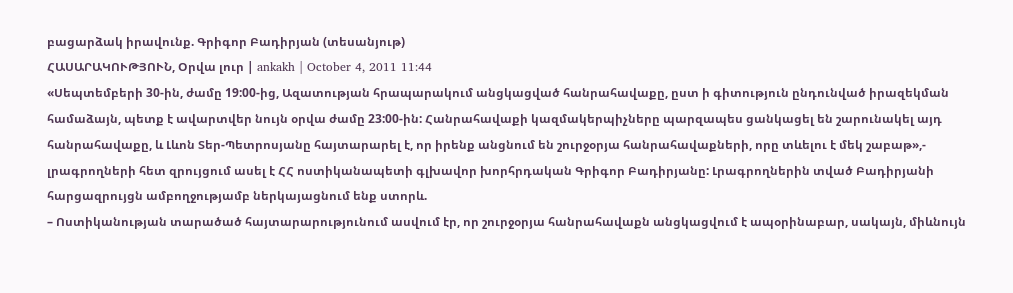բացարձակ իրավունք. Գրիգոր Բադիրյան (տեսանյութ)
ՀԱՍԱՐԱԿՈՒԹՅՈՒՆ, Օրվա լուր | ankakh | October 4, 2011 11:44
«Սեպտեմբերի 30-ին, ժամը 19:00-ից, Ազատության հրապարակում անցկացված հանրահավաքը, ըստ ի գիտություն ընդունված իրազեկման համաձայն, պետք է ավարտվեր նույն օրվա ժամը 23:00-ին: Հանրահավաքի կազմակերպիչները պարզապես ցանկացել են շարունակել այդ հանրահավաքը, և Լևոն Տեր-Պետրոսյանը հայտարարել է, որ իրենք անցնում են շուրջօրյա հանրահավաքների, որը տևելու է մեկ շաբաթ»,- լրագրողների հետ զրույցում ասել է ՀՀ ոստիկանապետի գլխավոր խորհրդական Գրիգոր Բադիրյանը: Լրագրողներին տված Բադիրյանի հարցազրույցն ամբողջությամբ ներկայացնում ենք ստորև.
– Ոստիկանության տարածած հայտարարությունում ասվում էր, որ շուրջօրյա հանրահավաքն անցկացվում է ապօրինաբար, սակայն, միևնույն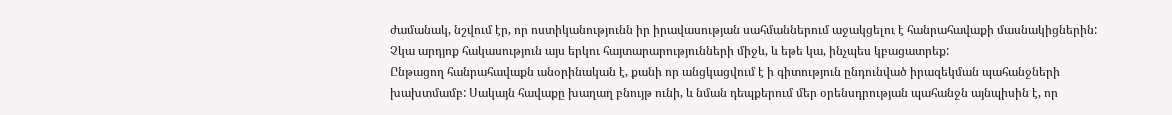ժամանակ, նշվում էր, որ ոստիկանությունն իր իրավասության սահմաններում աջակցելու է հանրահավաքի մասնակիցներին: Չկա արդյոք հակասություն այս երկու հայտարարությունների միջև, և եթե կա, ինչպես կբացատրեք:
Ընթացող հանրահավաքն անօրինական է, քանի որ անցկացվում է ի գիտություն ընդունված իրազեկման պահանջների խախտմամբ: Սակայն հավաքը խաղաղ բնույթ ունի, և նման դեպքերում մեր օրենսդրության պահանջն այնպիսին է, որ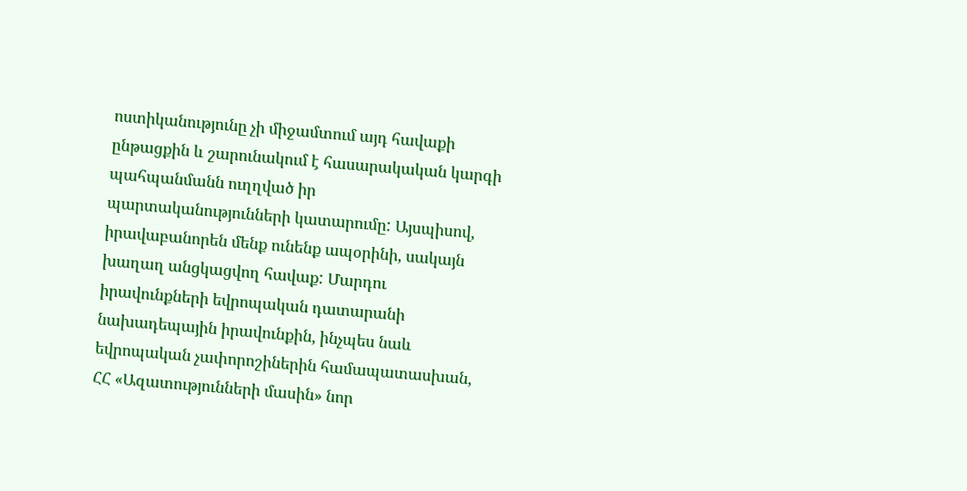ոստիկանությունը չի միջամտում այդ հավաքի ընթացքին և շարունակում է հասարակական կարգի պահպանմանն ուղղված իր պարտականությունների կատարումը: Այսպիսով, իրավաբանորեն մենք ունենք ապօրինի, սակայն խաղաղ անցկացվող հավաք: Մարդու իրավունքների եվրոպական դատարանի նախադեպային իրավունքին, ինչպես նաև եվրոպական չափորոշիներին համապատասխան, ՀՀ «Ազատությունների մասին» նոր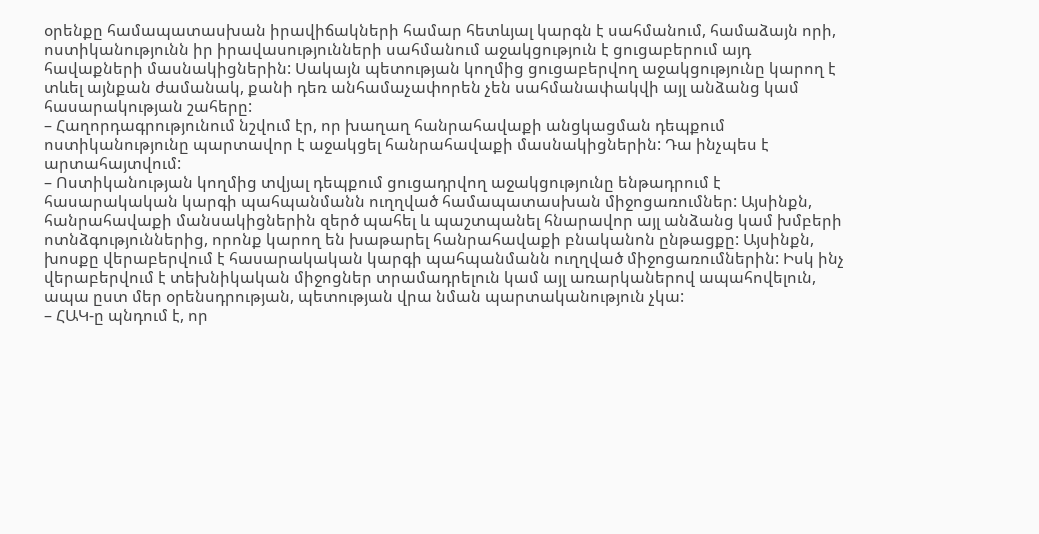օրենքը համապատասխան իրավիճակների համար հետևյալ կարգն է սահմանում, համաձայն որի, ոստիկանությունն իր իրավասությունների սահմանում աջակցություն է ցուցաբերում այդ հավաքների մասնակիցներին: Սակայն պետության կողմից ցուցաբերվող աջակցությունը կարող է տևել այնքան ժամանակ, քանի դեռ անհամաչափորեն չեն սահմանափակվի այլ անձանց կամ հասարակության շահերը:
– Հաղորդագրությունում նշվում էր, որ խաղաղ հանրահավաքի անցկացման դեպքում ոստիկանությունը պարտավոր է աջակցել հանրահավաքի մասնակիցներին: Դա ինչպես է արտահայտվում:
– Ոստիկանության կողմից տվյալ դեպքում ցուցադրվող աջակցությունը ենթադրում է հասարակական կարգի պահպանմանն ուղղված համապատասխան միջոցառումներ: Այսինքն, հանրահավաքի մանսակիցներին զերծ պահել և պաշտպանել հնարավոր այլ անձանց կամ խմբերի ոտնձգություններից, որոնք կարող են խաթարել հանրահավաքի բնականոն ընթացքը: Այսինքն, խոսքը վերաբերվում է հասարակական կարգի պահպանմանն ուղղված միջոցառումներին: Իսկ ինչ վերաբերվում է տեխնիկական միջոցներ տրամադրելուն կամ այլ առարկաներով ապահովելուն, ապա ըստ մեր օրենսդրության, պետության վրա նման պարտականություն չկա:
– ՀԱԿ-ը պնդում է, որ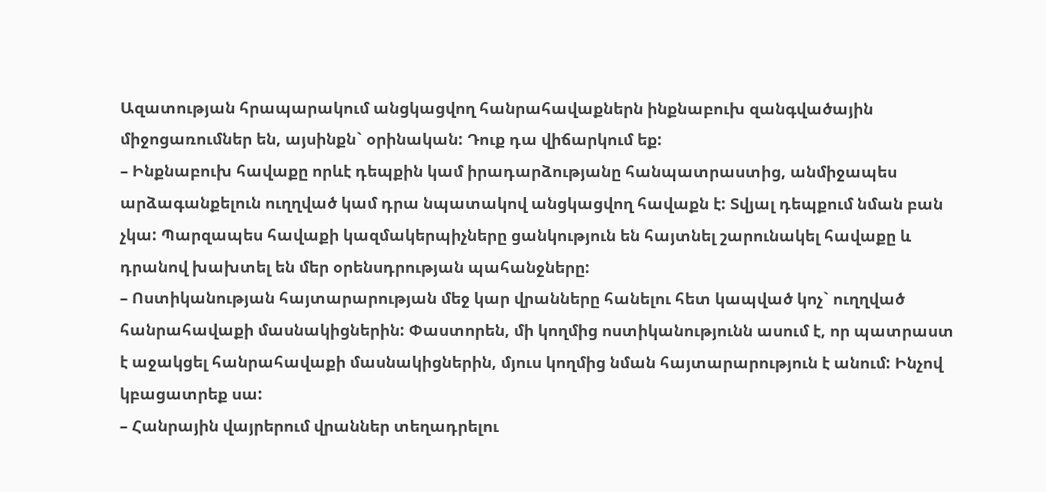Ազատության հրապարակում անցկացվող հանրահավաքներն ինքնաբուխ զանգվածային միջոցառումներ են, այսինքն` օրինական: Դուք դա վիճարկում եք:
– Ինքնաբուխ հավաքը որևէ դեպքին կամ իրադարձությանը հանպատրաստից, անմիջապես արձագանքելուն ուղղված կամ դրա նպատակով անցկացվող հավաքն է: Տվյալ դեպքում նման բան չկա: Պարզապես հավաքի կազմակերպիչները ցանկություն են հայտնել շարունակել հավաքը և դրանով խախտել են մեր օրենսդրության պահանջները:
– Ոստիկանության հայտարարության մեջ կար վրանները հանելու հետ կապված կոչ` ուղղված հանրահավաքի մասնակիցներին: Փաստորեն, մի կողմից ոստիկանությունն ասում է, որ պատրաստ է աջակցել հանրահավաքի մասնակիցներին, մյուս կողմից նման հայտարարություն է անում: Ինչով կբացատրեք սա:
– Հանրային վայրերում վրաններ տեղադրելու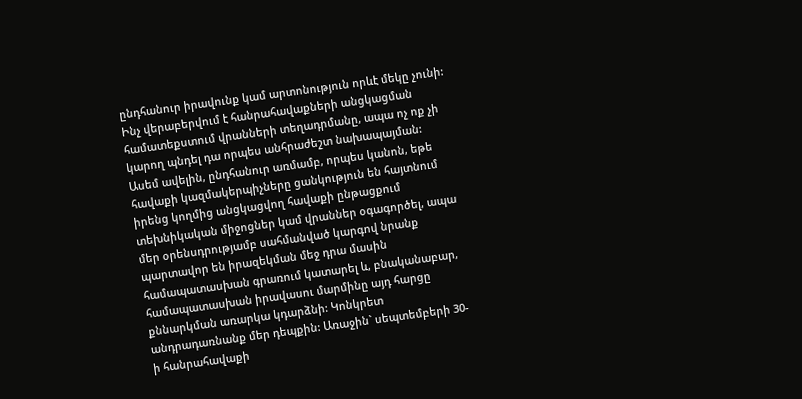ընդհանուր իրավունք կամ արտոնություն որևէ մեկը չունի: Ինչ վերաբերվում է հանրահավաքների անցկացման համատեքստում վրանների տեղադրմանը, ապա ոչ ոք չի կարող պնդել դա որպես անհրաժեշտ նախապայման: Ասեմ ավելին, ընդհանուր առմամբ, որպես կանոն, եթե հավաքի կազմակերպիչները ցանկություն են հայտնում իրենց կողմից անցկացվող հավաքի ընթացքում տեխնիկական միջոցներ կամ վրաններ օգագործել, ապա մեր օրենսդրությամբ սահմանված կարգով նրանք պարտավոր են իրազեկման մեջ դրա մասին համապատասխան գրառում կատարել և, բնականաբար, համապատասխան իրավասու մարմինը այդ հարցը քննարկման առարկա կդարձնի: Կոնկրետ անդրադառնանք մեր դեպքին: Առաջին` սեպտեմբերի 30-ի հանրահավաքի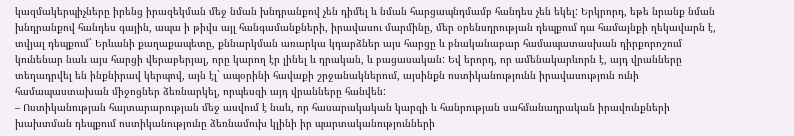կազմակերպիչները իրենց իրազեկման մեջ նման խնդրանքով չեն դիմել և նման հարցապնդմամբ հանդես չեն եկել: Երկրորդ, եթե նրանք նման խնդրանքով հանդես գային, ապա ի թիվս այլ հանգամանքների, իրավասու մարմինը, մեր օրենսդրության դեպքում դա համայնքի ղեկավարն է, տվյալ դեպքում` Երևանի քաղաքապետը, քննարկման առարկա կդարձներ այս հարցը և բնականաբար համապատասխան դիրքորոշում կունենար նաև այս հարցի վերաբերյալ, որը կարող էր լինել և դրական, և բացասական: Եվ երորդ, որ ամենակարևորն է, այդ վրանները տեղադրվել են ինքնիրավ կերպով, այն էլ` ապօրինի հավաքի շրջանակներում, այսինքն ոստիկանությունն իրավասություն ունի համապաստախան միջոցներ ձեռնարկել, որպեսզի այդ վրանները հանվեն:
– Ոստիկանության հայտարարության մեջ ասվում է նաև, որ հասարակական կարգի և հանրության սահմանադրական իրավունքների խախտման դեպքում ոստիկանությունը ձեռնամուխ կլինի իր պարտականությունների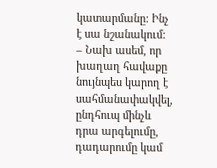կատարմանը: Ինչ է սա նշանակում:
– Նախ ասեմ, որ խաղաղ հավաքը նույնպես կարող է սահմանափակվել, ընդհուպ մինչև դրա արգելումը, դադարումը կամ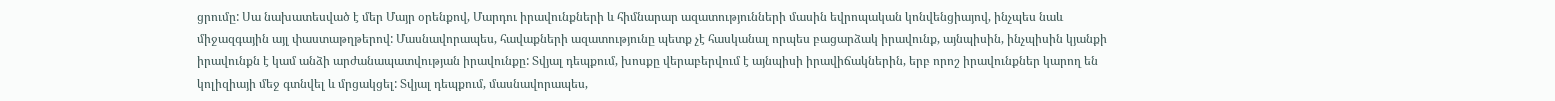ցրումը: Սա նախատեսված է մեր Մայր օրենքով, Մարդու իրավունքների և հիմնարար ազատությունների մասին եվրոպական կոնվենցիայով, ինչպես նաև միջազգային այլ փաստաթղթերով: Մասնավորապես, հավաքների ազատությունը պետք չէ հասկանալ որպես բացարձակ իրավունք, այնպիսին, ինչպիսին կյանքի իրավունքն է կամ անձի արժանապատվության իրավունքը: Տվյալ դեպքում, խոսքը վերաբերվում է այնպիսի իրավիճակներին, երբ որոշ իրավունքներ կարող են կոլիզիայի մեջ գտնվել և մրցակցել: Տվյալ դեպքում, մասնավորապես,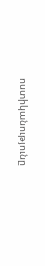ոստիկանությունը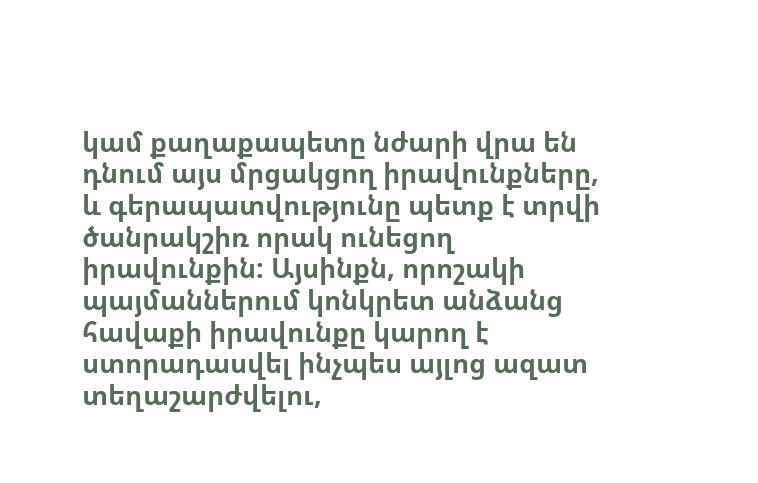կամ քաղաքապետը նժարի վրա են դնում այս մրցակցող իրավունքները, և գերապատվությունը պետք է տրվի ծանրակշիռ որակ ունեցող իրավունքին: Այսինքն, որոշակի պայմաններում կոնկրետ անձանց հավաքի իրավունքը կարող է ստորադասվել ինչպես այլոց ազատ տեղաշարժվելու,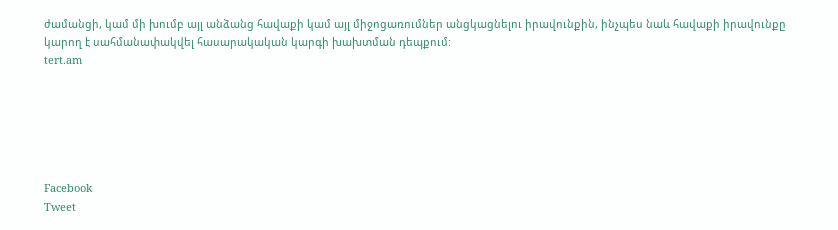ժամանցի, կամ մի խումբ այլ անձանց հավաքի կամ այլ միջոցառումներ անցկացնելու իրավունքին, ինչպես նաև հավաքի իրավունքը կարող է սահմանափակվել հասարակական կարգի խախտման դեպքում:
tert.am






Facebook
Tweet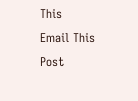This
Email This Post